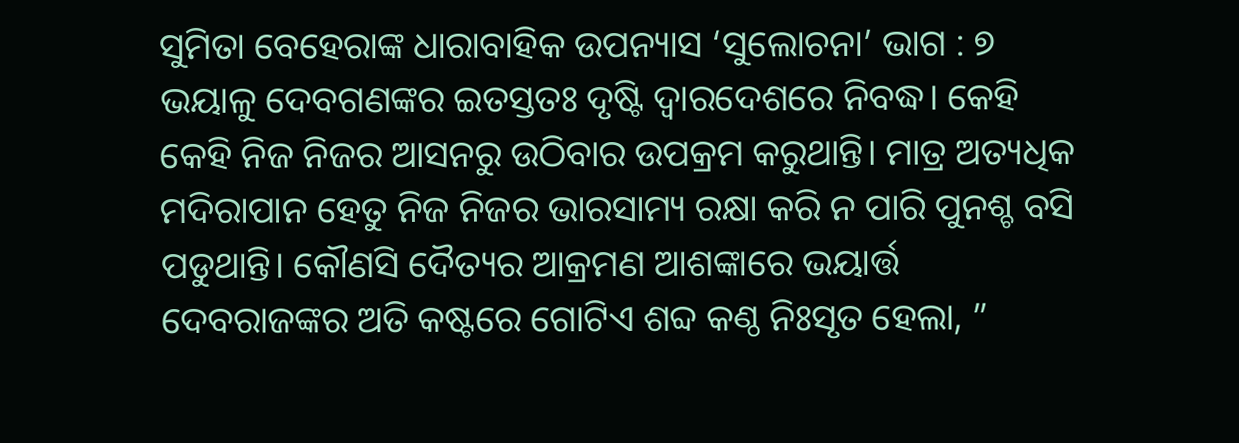ସୁମିତା ବେହେରାଙ୍କ ଧାରାବାହିକ ଉପନ୍ୟାସ ‘ସୁଲୋଚନା’ ଭାଗ : ୭
ଭୟାଳୁ ଦେବଗଣଙ୍କର ଇତସ୍ତତଃ ଦୃଷ୍ଟି ଦ୍ୱାରଦେଶରେ ନିବଦ୍ଧ। କେହି କେହି ନିଜ ନିଜର ଆସନରୁ ଉଠିବାର ଉପକ୍ରମ କରୁଥାନ୍ତି। ମାତ୍ର ଅତ୍ୟଧିକ ମଦିରାପାନ ହେତୁ ନିଜ ନିଜର ଭାରସାମ୍ୟ ରକ୍ଷା କରି ନ ପାରି ପୁନଶ୍ଚ ବସି ପଡୁଥାନ୍ତି। କୌଣସି ଦୈତ୍ୟର ଆକ୍ରମଣ ଆଶଙ୍କାରେ ଭୟାର୍ତ୍ତ ଦେବରାଜଙ୍କର ଅତି କଷ୍ଟରେ ଗୋଟିଏ ଶବ୍ଦ କଣ୍ଠ ନିଃସୃତ ହେଲା, ”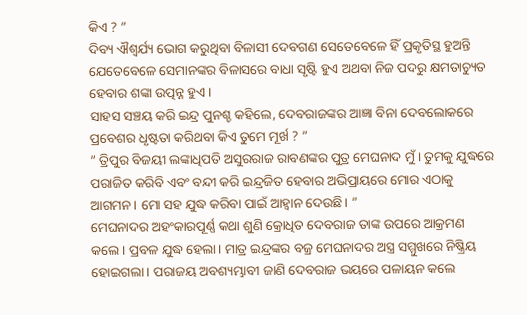କିଏ ? ”
ଦିବ୍ୟ ଐଶ୍ୱର୍ଯ୍ୟ ଭୋଗ କରୁଥିବା ବିଳାସୀ ଦେବଗଣ ସେତେବେଳେ ହିଁ ପ୍ରକୃତିସ୍ଥ ହୁଅନ୍ତି ଯେତେବେଳେ ସେମାନଙ୍କର ବିଳାସରେ ବାଧା ସୃଷ୍ଟି ହୁଏ ଅଥବା ନିଜ ପଦରୁ କ୍ଷମତାଚ୍ୟୁତ ହେବାର ଶଙ୍କା ଉତ୍ପନ୍ନ ହୁଏ ।
ସାହସ ସଞ୍ଚୟ କରି ଇନ୍ଦ୍ର ପୁନଶ୍ଚ କହିଲେ, ଦେବରାଜଙ୍କର ଆଜ୍ଞା ବିନା ଦେବଲୋକରେ ପ୍ରବେଶର ଧୃଷ୍ଟତା କରିଥବା କିଏ ତୁମେ ମୂର୍ଖ ? ”
” ତ୍ରିପୁର ବିଜୟୀ ଲଙ୍କାଧିପତି ଅସୁରରାଜ ରାବଣଙ୍କର ପୁତ୍ର ମେଘନାଦ ମୁଁ । ତୁମକୁ ଯୁଦ୍ଧରେ ପରାଜିତ କରିବି ଏବଂ ବନ୍ଦୀ କରି ଇନ୍ଦ୍ରଜିତ ହେବାର ଅଭିପ୍ରାୟରେ ମୋର ଏଠାକୁ ଆଗମନ। ମୋ ସହ ଯୁଦ୍ଧ କରିବା ପାଇଁ ଆହ୍ୱାନ ଦେଉଛି। ”
ମେଘନାଦର ଅହଂକାରପୂର୍ଣ୍ଣ କଥା ଶୁଣି କ୍ରୋଧିତ ଦେବରାଜ ତାଙ୍କ ଉପରେ ଆକ୍ରମଣ କଲେ। ପ୍ରବଳ ଯୁଦ୍ଧ ହେଲା। ମାତ୍ର ଇନ୍ଦ୍ରଙ୍କର ବଜ୍ର ମେଘନାଦର ଅସ୍ତ୍ର ସମ୍ମୁଖରେ ନିଷ୍କ୍ରିୟ ହୋଇଗଲା। ପରାଜୟ ଅବଶ୍ୟମ୍ଭାବୀ ଜାଣି ଦେବରାଜ ଭୟରେ ପଳାୟନ କଲେ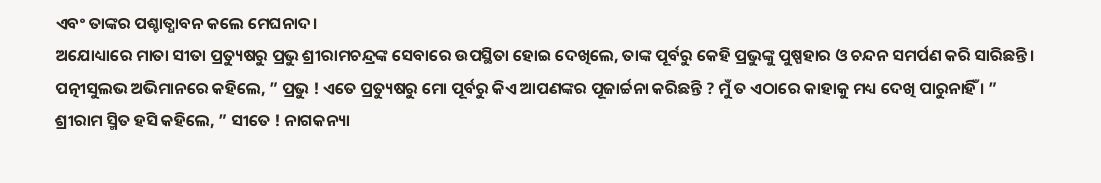ଏବଂ ତାଙ୍କର ପଶ୍ଚାତ୍ଧାବନ କଲେ ମେଘନାଦ।
ଅଯୋଧ୍ୟାରେ ମାତା ସୀତା ପ୍ରତ୍ୟୁଷରୁ ପ୍ରଭୁ ଶ୍ରୀରାମଚନ୍ଦ୍ରଙ୍କ ସେବାରେ ଉପସ୍ଥିତା ହୋଇ ଦେଖିଲେ, ତାଙ୍କ ପୂର୍ବରୁ କେହି ପ୍ରଭୁଙ୍କୁ ପୁଷ୍ପହାର ଓ ଚନ୍ଦନ ସମର୍ପଣ କରି ସାରିଛନ୍ତି। ପତ୍ନୀସୁଲଭ ଅଭିମାନରେ କହିଲେ, ” ପ୍ରଭୁ ! ଏତେ ପ୍ରତ୍ୟୁଷରୁ ମୋ ପୂର୍ବରୁ କିଏ ଆପଣଙ୍କର ପୂଜାର୍ଚ୍ଚନା କରିଛନ୍ତି ? ମୁଁ ତ ଏଠାରେ କାହାକୁ ମଧ୍ୟ ଦେଖି ପାରୁନାହିଁ । ”
ଶ୍ରୀରାମ ସ୍ମିତ ହସି କହିଲେ, ” ସୀତେ ! ନାଗକନ୍ୟା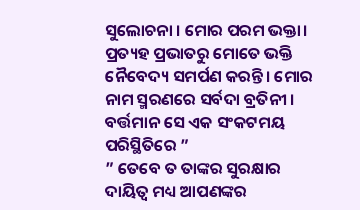ସୁଲୋଚନା । ମୋର ପରମ ଭକ୍ତା। ପ୍ରତ୍ୟହ ପ୍ରଭାତରୁ ମୋତେ ଭକ୍ତି ନୈବେଦ୍ୟ ସମର୍ପଣ କରନ୍ତି। ମୋର ନାମ ସ୍ମରଣରେ ସର୍ବଦା ବ୍ରତିନୀ । ବର୍ତ୍ତମାନ ସେ ଏକ ସଂକଟମୟ ପରିସ୍ଥିତିରେ ”
” ତେବେ ତ ତାଙ୍କର ସୁରକ୍ଷାର ଦାୟିତ୍ୱ ମଧ୍ୟ ଆପଣଙ୍କର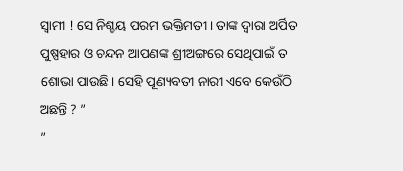ସ୍ୱାମୀ ! ସେ ନିଶ୍ଚୟ ପରମ ଭକ୍ତିମତୀ। ତାଙ୍କ ଦ୍ୱାରା ଅର୍ପିତ ପୁଷ୍ପହାର ଓ ଚନ୍ଦନ ଆପଣଙ୍କ ଶ୍ରୀଅଙ୍ଗରେ ସେଥିପାଇଁ ତ ଶୋଭା ପାଉଛି। ସେହି ପୂଣ୍ୟବତୀ ନାରୀ ଏବେ କେଉଁଠି ଅଛନ୍ତି ? ”
”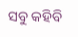ସବୁ କହିବି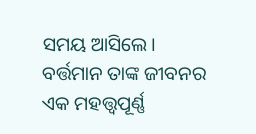ସମୟ ଆସିଲେ। ବର୍ତ୍ତମାନ ତାଙ୍କ ଜୀବନର ଏକ ମହତ୍ତ୍ୱପୂର୍ଣ୍ଣ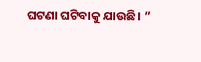ଘଟଣା ଘଟିବାକୁ ଯାଉଛି। ”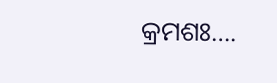କ୍ରମଶଃ….